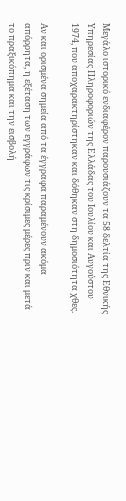Μεγάλο ιστορικό ενδιαφέρον παρουσιάζουν τα 58 δελτία της Εθνικής Υπηρεσίας Πληροφοριών της Ελλάδας του Ιουλίου και Αυγούστου 1974, που αποχαρακτηρίστηκαν και δόθηκαν στη δημοσιότητα χθες.

Αν και ορισμένα σημεία από τα έγγραφα παραμένουν ακόμα απόρρητα, η εξέταση των εγγράφων τις κρίσιμες μέρες πριν και μετά το πραξικόπημα και την εισβολή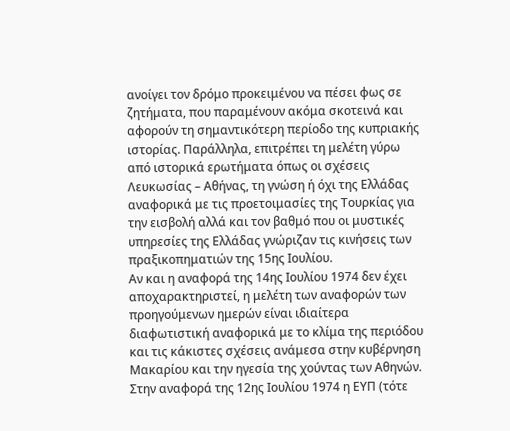ανοίγει τον δρόμο προκειμένου να πέσει φως σε ζητήματα, που παραμένουν ακόμα σκοτεινά και αφορούν τη σημαντικότερη περίοδο της κυπριακής ιστορίας. Παράλληλα, επιτρέπει τη μελέτη γύρω από ιστορικά ερωτήματα όπως οι σχέσεις Λευκωσίας – Αθήνας, τη γνώση ή όχι της Ελλάδας αναφορικά με τις προετοιμασίες της Τουρκίας για την εισβολή αλλά και τον βαθμό που οι μυστικές υπηρεσίες της Ελλάδας γνώριζαν τις κινήσεις των πραξικοπηματιών της 15ης Ιουλίου.
Αν και η αναφορά της 14ης Ιουλίου 1974 δεν έχει αποχαρακτηριστεί, η μελέτη των αναφορών των προηγούμενων ημερών είναι ιδιαίτερα διαφωτιστική αναφορικά με το κλίμα της περιόδου και τις κάκιστες σχέσεις ανάμεσα στην κυβέρνηση Μακαρίου και την ηγεσία της χούντας των Αθηνών.
Στην αναφορά της 12ης Ιουλίου 1974 η ΕΥΠ (τότε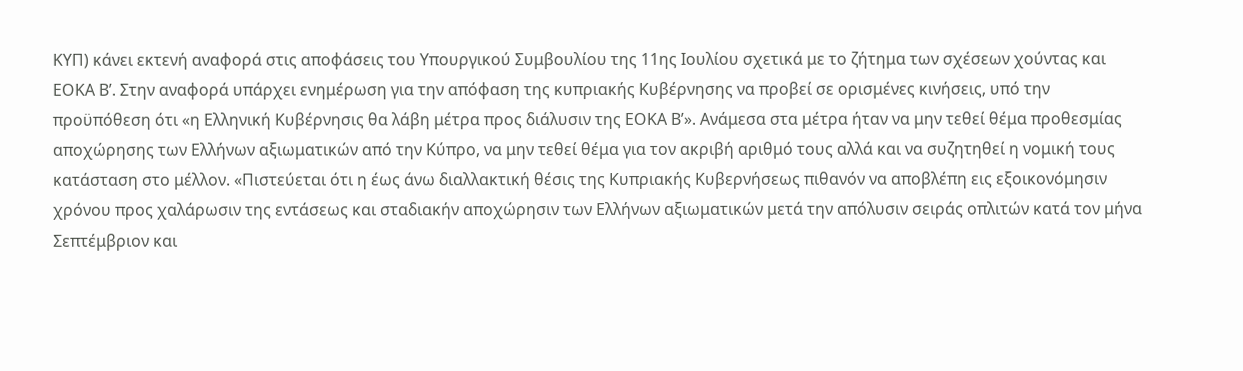ΚΥΠ) κάνει εκτενή αναφορά στις αποφάσεις του Υπουργικού Συμβουλίου της 11ης Ιουλίου σχετικά με το ζήτημα των σχέσεων χούντας και ΕΟΚΑ Β’. Στην αναφορά υπάρχει ενημέρωση για την απόφαση της κυπριακής Κυβέρνησης να προβεί σε ορισμένες κινήσεις, υπό την προϋπόθεση ότι «η Ελληνική Κυβέρνησις θα λάβη μέτρα προς διάλυσιν της ΕΟΚΑ Β’». Ανάμεσα στα μέτρα ήταν να μην τεθεί θέμα προθεσμίας αποχώρησης των Ελλήνων αξιωματικών από την Κύπρο, να μην τεθεί θέμα για τον ακριβή αριθμό τους αλλά και να συζητηθεί η νομική τους κατάσταση στο μέλλον. «Πιστεύεται ότι η έως άνω διαλλακτική θέσις της Κυπριακής Κυβερνήσεως πιθανόν να αποβλέπη εις εξοικονόμησιν χρόνου προς χαλάρωσιν της εντάσεως και σταδιακήν αποχώρησιν των Ελλήνων αξιωματικών μετά την απόλυσιν σειράς οπλιτών κατά τον μήνα Σεπτέμβριον και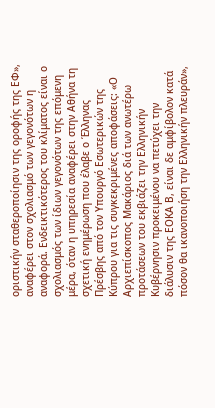οριστικήν σταθεροποίησιν της οροφής της ΕΦ», αναφέρει στον σχολιασμό των γεγονότων η αναφορά. Ενδεικτικότερος του κλίματος είναι ο σχολιασμός των ίδιων γεγονότων της επόμενη μέρα, όταν η υπηρεσία αναφέρει στην Αθήνα τη σχετική ενημέρωση που έλαβε ο Έλληνας Πρέσβης από τον Υπουργό Εσωτερικών της Κύπρου για τις συγκεκριμένες αποφάσεις: «Ο Αρχιεπίσκοπος Μακάριος διά των ανωτέρω προτάσεων του εκβιάζει την Ελληνικήν Κυβέρνησιν προκειμένου να πετύχει την διάλυσιν της ΕΟΚΑ Β, είναι δε αμφίβολον κατά πόσον θα ικανοποιήση την Ελληνικήν πλευράν»,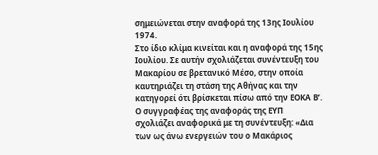σημειώνεται στην αναφορά της 13ης Ιουλίου 1974.
Στο ίδιο κλίμα κινείται και η αναφορά της 15ης Ιουλίου. Σε αυτήν σχολιάζεται συνέντευξη του Μακαρίου σε βρετανικό Μέσο, στην οποία καυτηριάζει τη στάση της Αθήνας και την κατηγορεί ότι βρίσκεται πίσω από την ΕΟΚΑ Β’. Ο συγγραφέας της αναφοράς της ΕΥΠ σχολιάζει αναφορικά με τη συνέντευξη: «Δια των ως άνω ενεργειών του ο Μακάριος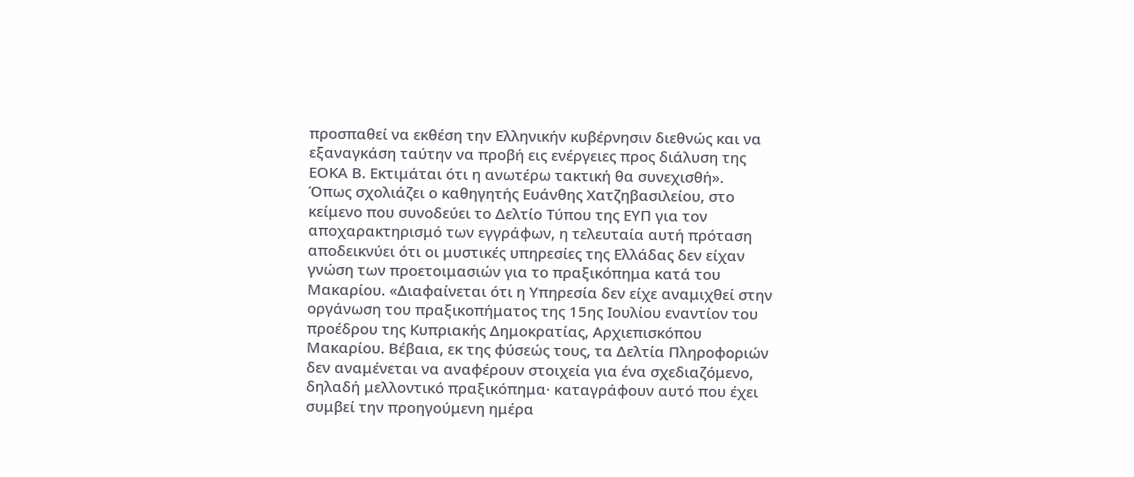προσπαθεί να εκθέση την Ελληνικήν κυβέρνησιν διεθνώς και να εξαναγκάση ταύτην να προβή εις ενέργειες προς διάλυση της ΕΟΚΑ Β. Εκτιμάται ότι η ανωτέρω τακτική θα συνεχισθή».
Όπως σχολιάζει ο καθηγητής Ευάνθης Χατζηβασιλείου, στο κείμενο που συνοδεύει το Δελτίο Τύπου της ΕΥΠ για τον αποχαρακτηρισμό των εγγράφων, η τελευταία αυτή πρόταση αποδεικνύει ότι οι μυστικές υπηρεσίες της Ελλάδας δεν είχαν γνώση των προετοιμασιών για το πραξικόπημα κατά του Μακαρίου. «Διαφαίνεται ότι η Υπηρεσία δεν είχε αναμιχθεί στην οργάνωση του πραξικοπήματος της 15ης Ιουλίου εναντίον του προέδρου της Κυπριακής Δημοκρατίας, Αρχιεπισκόπου Μακαρίου. Βέβαια, εκ της φύσεώς τους, τα Δελτία Πληροφοριών δεν αναμένεται να αναφέρουν στοιχεία για ένα σχεδιαζόμενο, δηλαδή μελλοντικό πραξικόπημα· καταγράφουν αυτό που έχει συμβεί την προηγούμενη ημέρα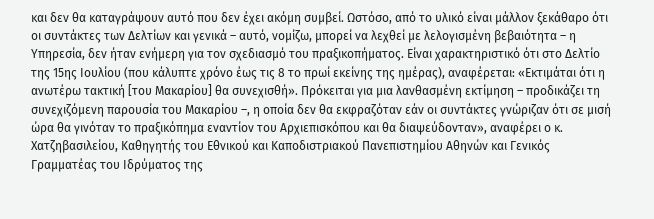και δεν θα καταγράψουν αυτό που δεν έχει ακόμη συμβεί. Ωστόσο, από το υλικό είναι μάλλον ξεκάθαρο ότι οι συντάκτες των Δελτίων και γενικά – αυτό, νομίζω, μπορεί να λεχθεί με λελογισμένη βεβαιότητα – η Υπηρεσία, δεν ήταν ενήμερη για τον σχεδιασμό του πραξικοπήματος. Είναι χαρακτηριστικό ότι στο Δελτίο της 15ης Ιουλίου (που κάλυπτε χρόνο έως τις 8 το πρωί εκείνης της ημέρας), αναφέρεται: «Εκτιμάται ότι η ανωτέρω τακτική [του Μακαρίου] θα συνεχισθή». Πρόκειται για μια λανθασμένη εκτίμηση – προδικάζει τη συνεχιζόμενη παρουσία του Μακαρίου –, η οποία δεν θα εκφραζόταν εάν οι συντάκτες γνώριζαν ότι σε μισή ώρα θα γινόταν το πραξικόπημα εναντίον του Αρχιεπισκόπου και θα διαψεύδονταν», αναφέρει ο κ. Χατζηβασιλείου, Καθηγητής του Εθνικού και Καποδιστριακού Πανεπιστημίου Αθηνών και Γενικός Γραμματέας του Ιδρύματος της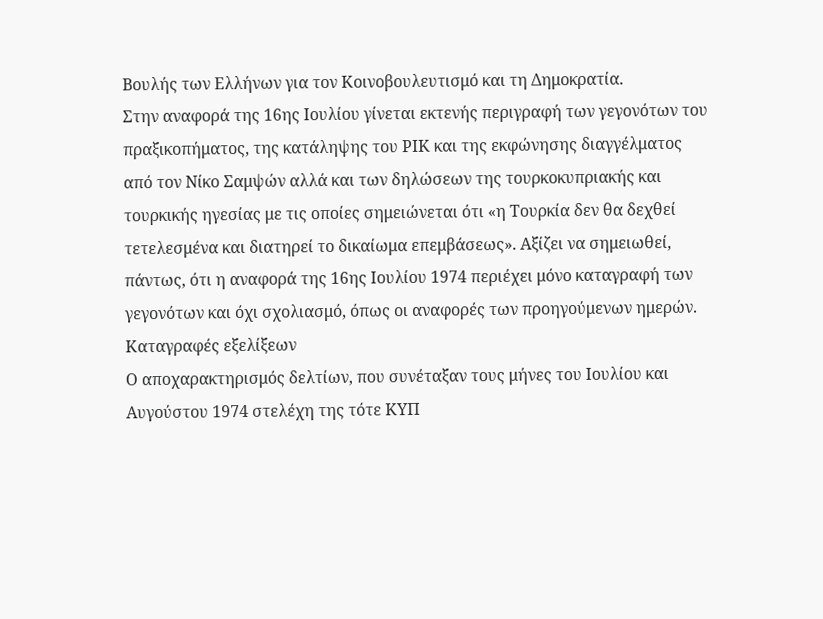Βουλής των Ελλήνων για τον Κοινοβουλευτισμό και τη Δημοκρατία.
Στην αναφορά της 16ης Ιουλίου γίνεται εκτενής περιγραφή των γεγονότων του πραξικοπήματος, της κατάληψης του ΡΙΚ και της εκφώνησης διαγγέλματος από τον Νίκο Σαμψών αλλά και των δηλώσεων της τουρκοκυπριακής και τουρκικής ηγεσίας με τις οποίες σημειώνεται ότι «η Τουρκία δεν θα δεχθεί τετελεσμένα και διατηρεί το δικαίωμα επεμβάσεως». Αξίζει να σημειωθεί, πάντως, ότι η αναφορά της 16ης Ιουλίου 1974 περιέχει μόνο καταγραφή των γεγονότων και όχι σχολιασμό, όπως οι αναφορές των προηγούμενων ημερών.
Καταγραφές εξελίξεων
Ο αποχαρακτηρισμός δελτίων, που συνέταξαν τους μήνες του Ιουλίου και Αυγούστου 1974 στελέχη της τότε ΚΥΠ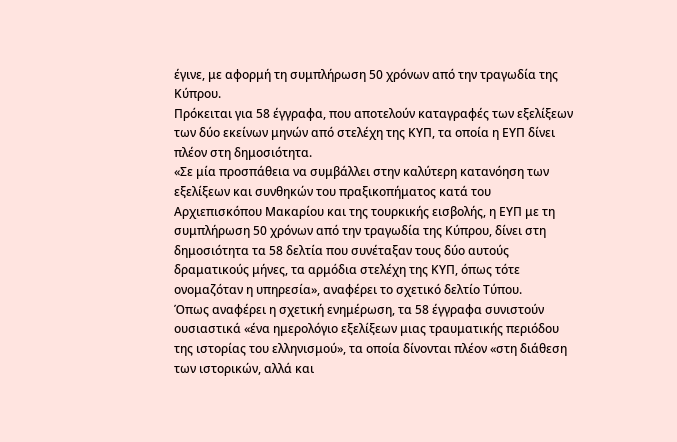έγινε, με αφορμή τη συμπλήρωση 50 χρόνων από την τραγωδία της Κύπρου.
Πρόκειται για 58 έγγραφα, που αποτελούν καταγραφές των εξελίξεων των δύο εκείνων μηνών από στελέχη της ΚΥΠ, τα οποία η ΕΥΠ δίνει πλέον στη δημοσιότητα.
«Σε μία προσπάθεια να συμβάλλει στην καλύτερη κατανόηση των εξελίξεων και συνθηκών του πραξικοπήματος κατά του Αρχιεπισκόπου Μακαρίου και της τουρκικής εισβολής, η ΕΥΠ με τη συμπλήρωση 50 χρόνων από την τραγωδία της Κύπρου, δίνει στη δημοσιότητα τα 58 δελτία που συνέταξαν τους δύο αυτούς δραματικούς μήνες, τα αρμόδια στελέχη της ΚΥΠ, όπως τότε ονομαζόταν η υπηρεσία», αναφέρει το σχετικό δελτίο Τύπου.
Όπως αναφέρει η σχετική ενημέρωση, τα 58 έγγραφα συνιστούν ουσιαστικά «ένα ημερολόγιο εξελίξεων μιας τραυματικής περιόδου της ιστορίας του ελληνισμού», τα οποία δίνονται πλέον «στη διάθεση των ιστορικών, αλλά και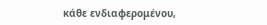κάθε ενδιαφερομένου,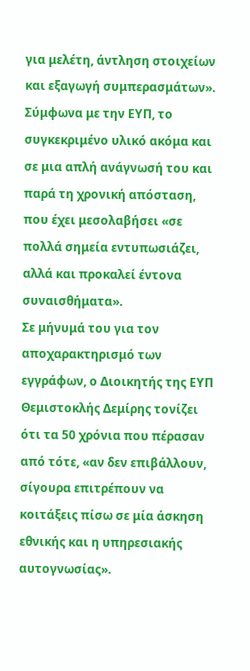για μελέτη, άντληση στοιχείων και εξαγωγή συμπερασμάτων».
Σύμφωνα με την ΕΥΠ, το συγκεκριμένο υλικό ακόμα και σε μια απλή ανάγνωσή του και παρά τη χρονική απόσταση, που έχει μεσολαβήσει «σε πολλά σημεία εντυπωσιάζει, αλλά και προκαλεί έντονα συναισθήματα».
Σε μήνυμά του για τον αποχαρακτηρισμό των εγγράφων, ο Διοικητής της ΕΥΠ Θεμιστοκλής Δεμίρης τονίζει ότι τα 50 χρόνια που πέρασαν από τότε, «αν δεν επιβάλλουν, σίγουρα επιτρέπουν να κοιτάξεις πίσω σε μία άσκηση εθνικής και η υπηρεσιακής αυτογνωσίας».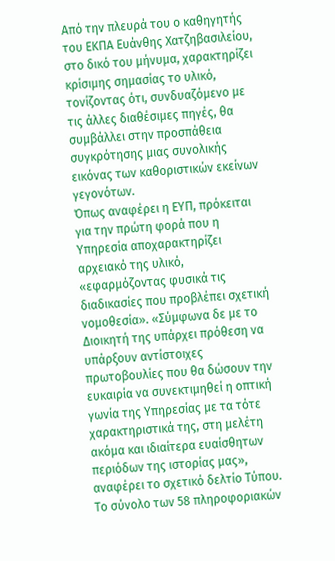Από την πλευρά του ο καθηγητής του ΕΚΠΑ Ευάνθης Χατζηβασιλείου, στο δικό του μήνυμα, χαρακτηρίζει κρίσιμης σημασίας το υλικό, τονίζοντας ότι, συνδυαζόμενο με τις άλλες διαθέσιμες πηγές, θα συμβάλλει στην προσπάθεια συγκρότησης μιας συνολικής εικόνας των καθοριστικών εκείνων γεγονότων.
Όπως αναφέρει η ΕΥΠ, πρόκειται για την πρώτη φορά που η Υπηρεσία αποχαρακτηρίζει αρχειακό της υλικό, «εφαρμόζοντας φυσικά τις διαδικασίες που προβλέπει σχετική νομοθεσία». «Σύμφωνα δε με το Διοικητή της υπάρχει πρόθεση να υπάρξουν αντίστοιχες πρωτοβουλίες που θα δώσουν την ευκαιρία να συνεκτιμηθεί η οπτική γωνία της Υπηρεσίας με τα τότε χαρακτηριστικά της, στη μελέτη ακόμα και ιδιαίτερα ευαίσθητων περιόδων της ιστορίας μας», αναφέρει το σχετικό δελτίο Τύπου.
Το σύνολο των 58 πληροφοριακών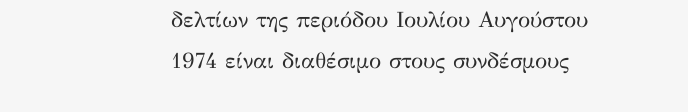δελτίων της περιόδου Ιουλίου Αυγούστου 1974 είναι διαθέσιμο στους συνδέσμους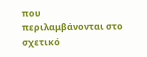που περιλαμβάνονται στο σχετικό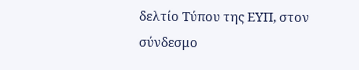δελτίο Τύπου της ΕΥΠ, στον σύνδεσμο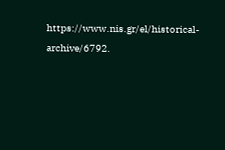https://www.nis.gr/el/historical-archive/6792.